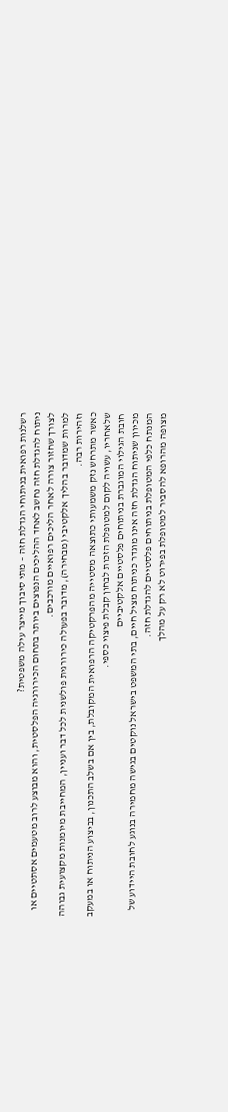רשלנות רפואית בניתוחי הגדלת חזה – מתי סיבוך מייצר עילה משפטית?
ניתוח להגדלת חזה נחשב לאחד ההליכים הנפוצים ביותר בתחום הכירורגיה הפלסטית, והוא מבוצע לרוב מטעמים אסתטיים או לצורך שחזור צורה לאחר הליכים רפואיים מורכבים.
למרות שמדובר בהליך אלקטיבי (מבחירה), מדובר בפעולה כירורגית פולשנית לכל דבר ועניין, המחייבת מיומנות מקצועית גבוהה וזהירות רבה.
כאשר מתרחש נזק משמעותי כתוצאה מסטייה מהפרקטיקה הרפואית המקובלת, בין אם בשלב התכנון, בביצוע הניתוח או במעקב שלאחריו, עשויה לקום למטופלת הזכות לבחון קבלת פיצוי כספי.
חובת הגילוי המוגברת בניתוחים פלסטיים אלקטיביים
מכיוון שניתוח הגדלת חזה אינו מוגדר כניתוח מציל חיים, בתי המשפט בישראל נוקטים בגישה מחמירה בנוגע לחובת היידוע של המנתח כלפי המטופלת בניתוחים פלסטיים להגדלת חזה.
מצופה מהרופא להסביר למטופלת בפירוט לא רק על מהלך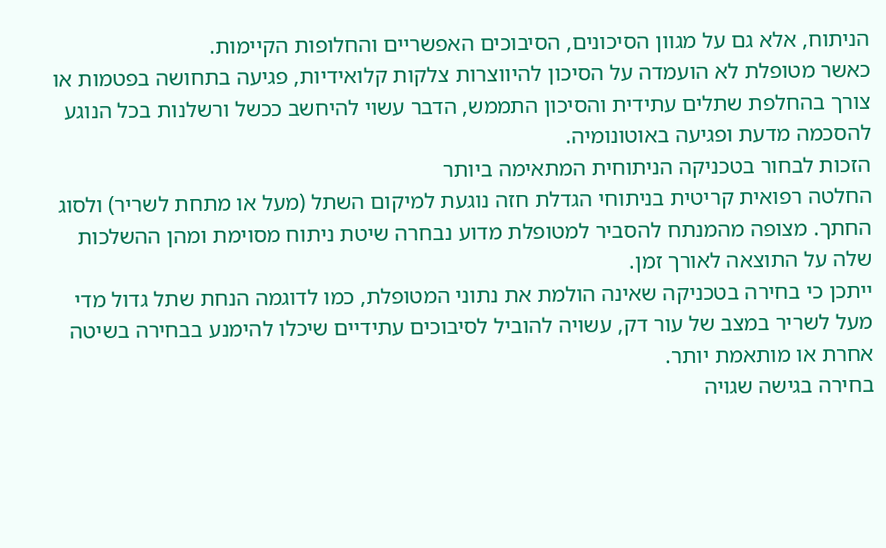הניתוח, אלא גם על מגוון הסיכונים, הסיבוכים האפשריים והחלופות הקיימות.
כאשר מטופלת לא הועמדה על הסיכון להיווצרות צלקות קלואידיות, פגיעה בתחושה בפטמות או צורך בהחלפת שתלים עתידית והסיכון התממש, הדבר עשוי להיחשב ככשל ורשלנות בכל הנוגע להסכמה מדעת ופגיעה באוטונומיה.
הזכות לבחור בטכניקה הניתוחית המתאימה ביותר
החלטה רפואית קריטית בניתוחי הגדלת חזה נוגעת למיקום השתל (מעל או מתחת לשריר) ולסוג החתך. מצופה מהמנתח להסביר למטופלת מדוע נבחרה שיטת ניתוח מסוימת ומהן ההשלכות שלה על התוצאה לאורך זמן.
ייתכן כי בחירה בטכניקה שאינה הולמת את נתוני המטופלת, כמו לדוגמה הנחת שתל גדול מדי מעל לשריר במצב של עור דק, עשויה להוביל לסיבוכים עתידיים שיכלו להימנע בבחירה בשיטה אחרת או מותאמת יותר.
בחירה בגישה שגויה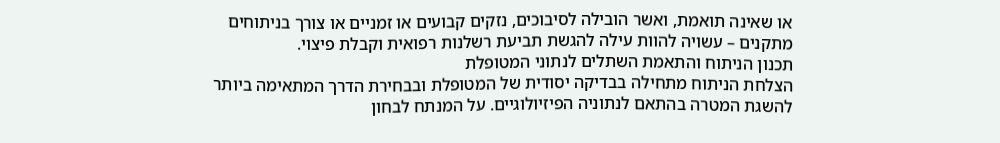או שאינה תואמת, ואשר הובילה לסיבוכים, נזקים קבועים או זמניים או צורך בניתוחים מתקנים – עשויה להוות עילה להגשת תביעת רשלנות רפואית וקבלת פיצוי.
תכנון הניתוח והתאמת השתלים לנתוני המטופלת
הצלחת הניתוח מתחילה בבדיקה יסודית של המטופלת ובבחירת הדרך המתאימה ביותר להשגת המטרה בהתאם לנתוניה הפיזיולוגיים. על המנתח לבחון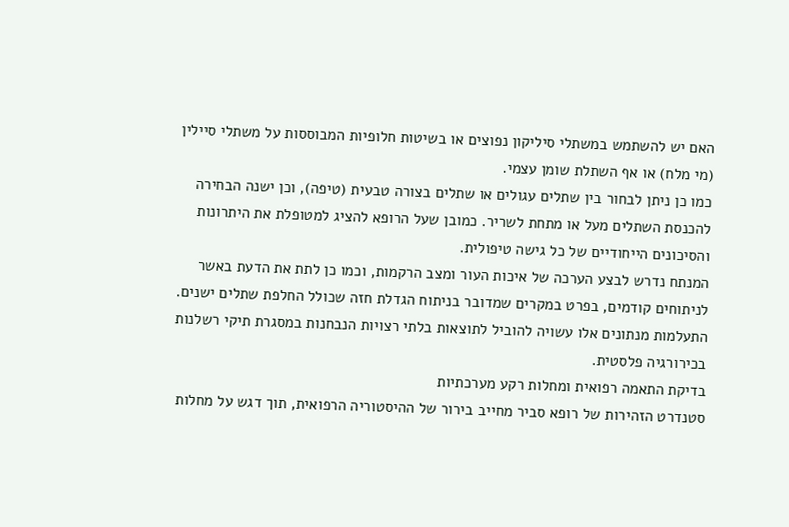האם יש להשתמש במשתלי סיליקון נפוצים או בשיטות חלופיות המבוססות על משתלי סיילין (מי מלח) או אף השתלת שומן עצמי.
כמו כן ניתן לבחור בין שתלים עגולים או שתלים בצורה טבעית (טיפה), וכן ישנה הבחירה להכנסת השתלים מעל או מתחת לשריר. כמובן שעל הרופא להציג למטופלת את היתרונות והסיכונים הייחודיים של כל גישה טיפולית.
המנתח נדרש לבצע הערכה של איכות העור ומצב הרקמות, וכמו כן לתת את הדעת באשר לניתוחים קודמים, בפרט במקרים שמדובר בניתוח הגדלת חזה שכולל החלפת שתלים ישנים.
התעלמות מנתונים אלו עשויה להוביל לתוצאות בלתי רצויות הנבחנות במסגרת תיקי רשלנות בכירורגיה פלסטית.
בדיקת התאמה רפואית ומחלות רקע מערכתיות
סטנדרט הזהירות של רופא סביר מחייב בירור של ההיסטוריה הרפואית, תוך דגש על מחלות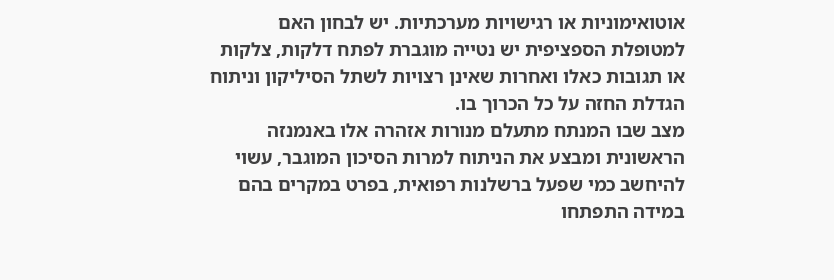אוטואימוניות או רגישויות מערכתיות. יש לבחון האם למטופלת הספציפית יש נטייה מוגברת לפתח דלקות, צלקות או תגובות כאלו ואחרות שאינן רצויות לשתל הסיליקון וניתוח הגדלת החזה על כל הכרוך בו.
מצב שבו המנתח מתעלם מנורות אזהרה אלו באנמנזה הראשונית ומבצע את הניתוח למרות הסיכון המוגבר, עשוי להיחשב כמי שפעל ברשלנות רפואית, בפרט במקרים בהם במידה התפתחו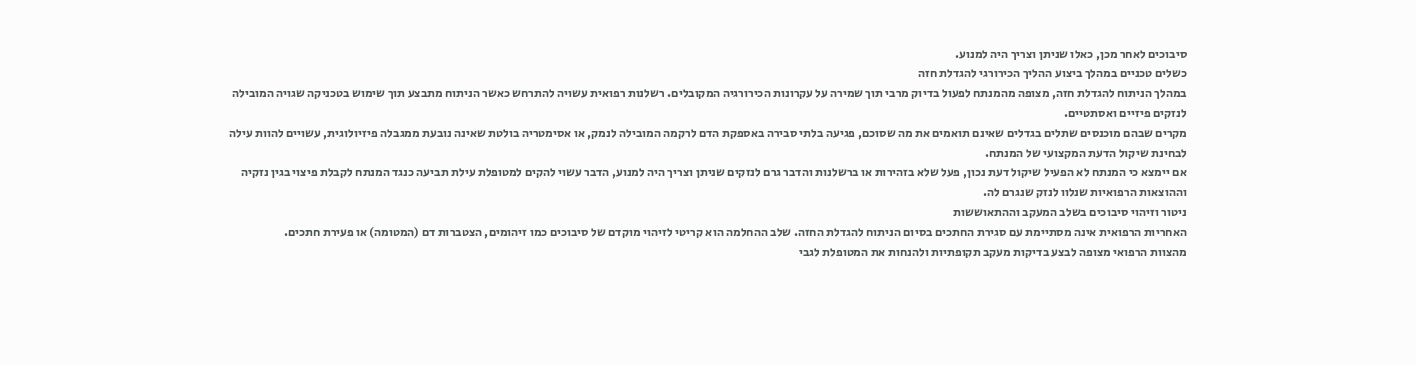סיבוכים לאחר מכן, כאלו שניתן וצריך היה למנוע.
כשלים טכניים במהלך ביצוע ההליך הכירורגי להגדלת חזה
במהלך הניתוח להגדלת חזה, מצופה מהמנתח לפעול בדיוק מרבי תוך שמירה על עקרונות הכירורגיה המקובלים. רשלנות רפואית עשויה להתרחש כאשר הניתוח מתבצע תוך שימוש בטכניקה שגויה המובילה לנזקים פיזיים ואסתטיים.
מקרים שבהם מוכנסים שתלים בגדלים שאינם תואמים את מה שסוכם, פגיעה בלתי סבירה באספקת הדם לרקמה המובילה לנמק, או אסימטריה בולטת שאינה נובעת ממגבלה פיזיולוגית, עשויים להוות עילה לבחינת שיקול הדעת המקצועי של המנתח.
אם יימצא כי המנתח לא הפעיל שיקול דעת נכון, פעל שלא בזהירות או ברשלנות והדבר גרם לנזקים שניתן וצריך היה למנוע, הדבר עשוי להקים למטופלת עילת תביעה כנגד המנתח לקבלת פיצוי בגין נזקיה וההוצאות הרפואיות שנלוו לנזק שנגרם לה.
ניטור וזיהוי סיבוכים בשלב המעקב וההתאוששות
האחריות הרפואית אינה מסתיימת עם סגירת החתכים בסיום הניתוח להגדלת החזה. שלב ההחלמה הוא קריטי לזיהוי מוקדם של סיבוכים כמו זיהומים, הצטברות דם (המטומה) או פעירת חתכים.
מהצוות הרפואי מצופה לבצע בדיקות מעקב תקופתיות ולהנחות את המטופלת לגבי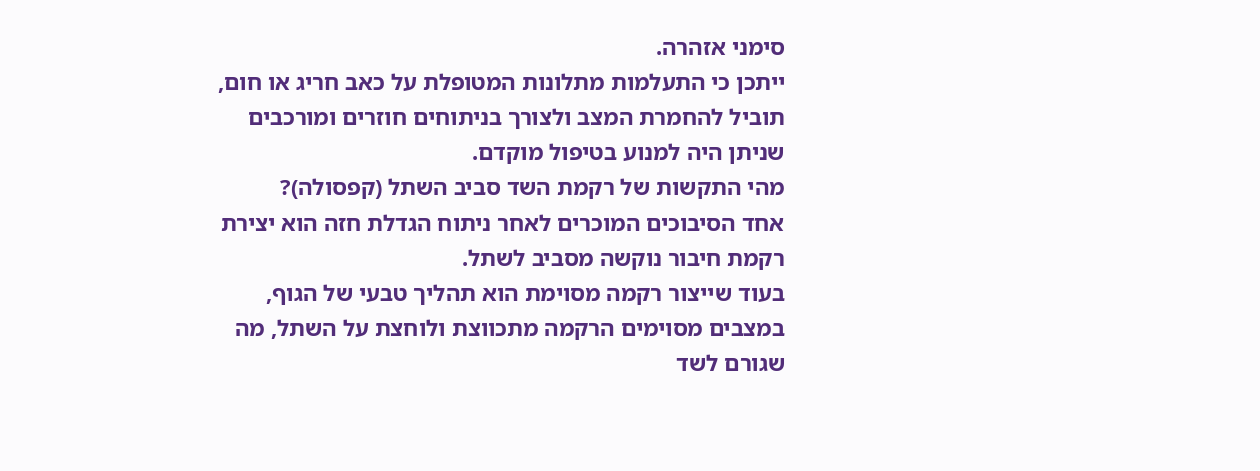סימני אזהרה.
ייתכן כי התעלמות מתלונות המטופלת על כאב חריג או חום, תוביל להחמרת המצב ולצורך בניתוחים חוזרים ומורכבים שניתן היה למנוע בטיפול מוקדם.
מהי התקשות של רקמת השד סביב השתל (קפסולה)?
אחד הסיבוכים המוכרים לאחר ניתוח הגדלת חזה הוא יצירת רקמת חיבור נוקשה מסביב לשתל.
בעוד שייצור רקמה מסוימת הוא תהליך טבעי של הגוף, במצבים מסוימים הרקמה מתכווצת ולוחצת על השתל, מה שגורם לשד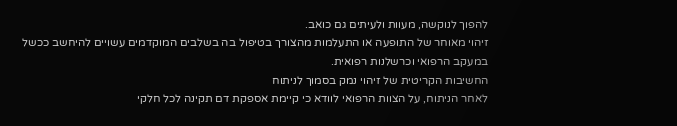להפוך לנוקשה, מעוות ולעיתים גם כואב.
זיהוי מאוחר של התופעה או התעלמות מהצורך בטיפול בה בשלבים המוקדמים עשויים להיחשב ככשל במעקב הרפואי וכרשלנות רפואית.
החשיבות הקריטית של זיהוי נמק בסמוך לניתוח
לאחר הניתוח, על הצוות הרפואי לוודא כי קיימת אספקת דם תקינה לכל חלקי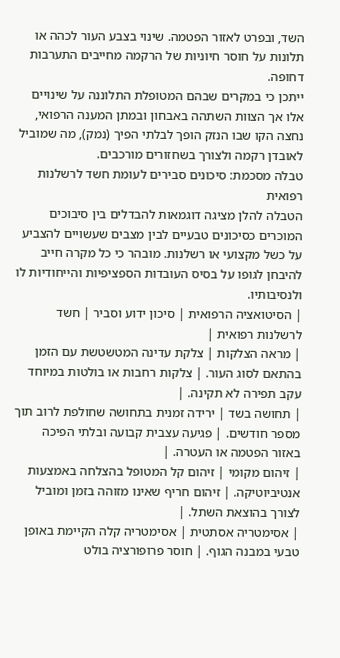השד, ובפרט לאזור הפטמה. שינוי בצבע העור לכהה או תלונות על חוסר חיוניות של הרקמה מחייבים התערבות דחופה.
ייתכן כי במקרים שבהם המטופלת התלוננה על שינויים אלו אך הצוות השתהה באבחון ובמתן המענה הרפואי, נחצה הקו שבו הנזק הופך לבלתי הפיך (נמק), מה שמוביל לאובדן רקמה ולצורך בשחזורים מורכבים.
טבלה מסכמת: סיכונים סבירים לעומת חשד לרשלנות רפואית
הטבלה להלן מציגה דוגמאות להבדלים בין סיבוכים המוכרים כסיכונים טבעיים לבין מצבים שעשויים להצביע על כשל מקצועי או רשלנות. מובהר כי כל מקרה חייב להיבחן לגופו על בסיס העובדות הספציפיות והייחודיות לו ולנסיבותיו.
| הסיטואציה הרפואית | סיכון ידוע וסביר | חשד לרשלנות רפואית |
| מראה הצלקות | צלקת עדינה המטשטשת עם הזמן בהתאם לסוג העור. | צלקות רחבות או בולטות במיוחד עקב תפירה לא תקינה. |
| תחושה בשד | ירידה זמנית בתחושה שחולפת לרוב תוך מספר חודשים. | פגיעה עצבית קבועה ובלתי הפיכה באזור הפטמה או העטרה. |
| זיהום מקומי | זיהום קל המטופל בהצלחה באמצעות אנטיביוטיקה. | זיהום חריף שאינו מזוהה בזמן ומוביל לצורך בהוצאת השתל. |
| אסימטריה אסתטית | אסימטריה קלה הקיימת באופן טבעי במבנה הגוף. | חוסר פרופורציה בולט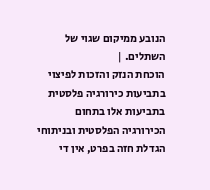הנובע ממיקום שגוי של השתלים. |
הוכחת הנזק והזכות לפיצוי בתביעות כירורגיה פלסטית
בתביעות אלו בתחום הכירורגיה הפלסטית ובניתוחי הגדלת חזה בפרט, אין די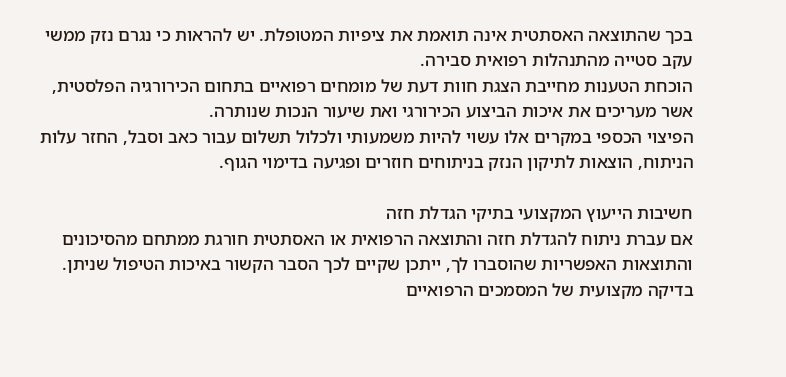בכך שהתוצאה האסתטית אינה תואמת את ציפיות המטופלת. יש להראות כי נגרם נזק ממשי עקב סטייה מהתנהלות רפואית סבירה.
הוכחת הטענות מחייבת הצגת חוות דעת של מומחים רפואיים בתחום הכירורגיה הפלסטית, אשר מעריכים את איכות הביצוע הכירורגי ואת שיעור הנכות שנותרה.
הפיצוי הכספי במקרים אלו עשוי להיות משמעותי ולכלול תשלום עבור כאב וסבל, החזר עלות הניתוח, הוצאות לתיקון הנזק בניתוחים חוזרים ופגיעה בדימוי הגוף.

חשיבות הייעוץ המקצועי בתיקי הגדלת חזה
אם עברת ניתוח להגדלת חזה והתוצאה הרפואית או האסתטית חורגת ממתחם מהסיכונים והתוצאות האפשריות שהוסברו לך, ייתכן שקיים לכך הסבר הקשור באיכות הטיפול שניתן.
בדיקה מקצועית של המסמכים הרפואיים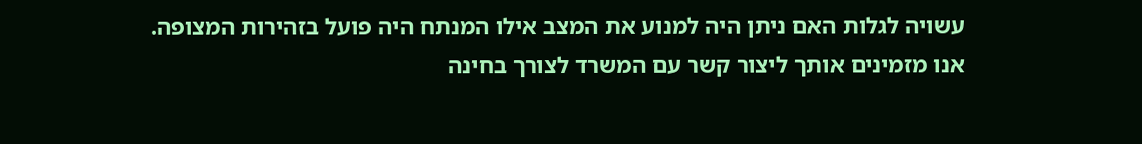עשויה לגלות האם ניתן היה למנוע את המצב אילו המנתח היה פועל בזהירות המצופה.
אנו מזמינים אותך ליצור קשר עם המשרד לצורך בחינה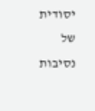יסודית של נסיבות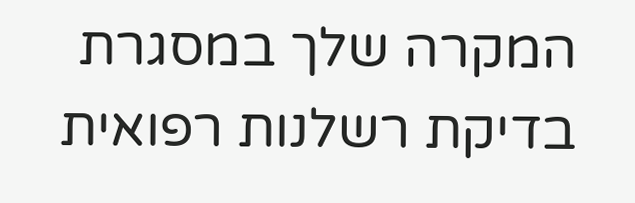המקרה שלך במסגרת בדיקת רשלנות רפואית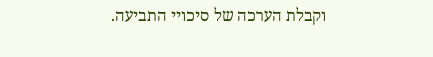וקבלת הערכה של סיכויי התביעה.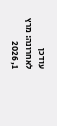עודכן לאחרונה: מרץ 1, 2026